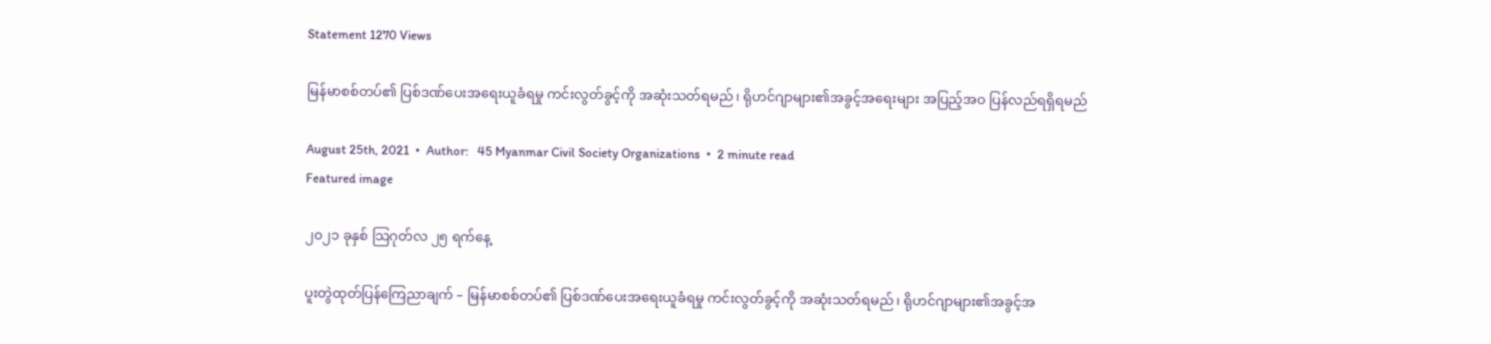Statement 1270 Views

မြန်မာစစ်တပ်၏ ပြစ်ဒဏ်ပေးအရေးယူခံရမှု ကင်းလွတ်ခွင့်ကို အဆုံးသတ်ရမည်၊ ရိုဟင်ဂျာများ၏အခွင့်အရေးများ အပြည့်အဝ ပြန်လည်ရရှိ‌ရမည်

August 25th, 2021  •  Author:   45 Myanmar Civil Society Organizations  •  2 minute read
Featured image

၂၀၂၁ ခုနှစ် သြဂုတ်လ ၂၅ ရက်နေ့

ပူးတွဲထုတ်ပြန်ကြေညာချက် – မြန်မာစစ်တပ်၏ ပြစ်ဒဏ်ပေးအရေးယူခံရမှု ကင်းလွတ်ခွင့်ကို အဆုံးသတ်ရမည်၊ ရိုဟင်ဂျာများ၏အခွင့်အ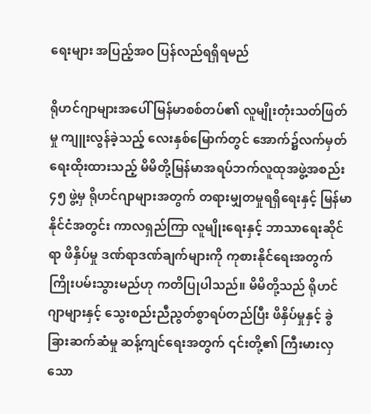ရေးများ အပြည့်အဝ ပြန်လည်ရရှိ‌ရမည်

ရိုဟင်ဂျာများအပေါ် မြန်မာစစ်တပ်၏ လူမျိုးတုံးသတ်ဖြတ်မှု ကျူးလွန်ခဲ့သည့် လေးနှစ်မြောက်တွင် အောက်၌လက်မှတ်ရေးထိုးထားသည့် မိမိတို့မြန်မာအရပ်ဘက်လူထုအဖွဲ့အစည်း ၄၅ ဖွဲ့မှ ရိုဟင်ဂျာများအတွက် တရားမျှတမှုရရှိရေးနှင့် မြန်မာနိုင်ငံအတွင်း ကာလရှည်ကြာ လူမျိုးရေးနှင့် ဘာသာရေးဆိုင်ရာ ဖိနှိပ်မှု ဒဏ်ရာဒဏ်ချက်များကို ကုစားနိုင်ရေးအတွက် ကြိုးပမ်းသွားမည်ဟု ကတိပြုပါသည်။ မိမိတို့သည် ရိုဟင်ဂျာများနှင့် သွေးစည်းညီညွတ်စွာရပ်တည်ပြီး ဖိနှိပ်မှုနှင့် ခွဲခြားဆက်ဆံမှု ဆန့်ကျင်ရေးအတွက် ၎င်းတို့၏ ကြီးမားလှသော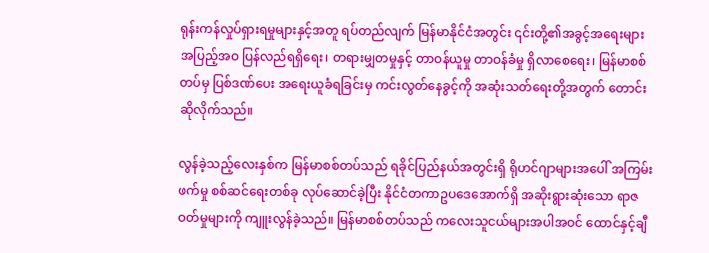ရုန်းကန်လှုပ်ရှားရမှုများနှင့်အတူ ရပ်တည်လျက် မြန်မာနိုင်ငံအတွင်း ၎င်းတို့၏အခွင့်အရေးများ အပြည့်အဝ ပြန်လည်ရရှိ‌ရေး၊ တရားမျှတမှုနှင့် တာဝန်ယူမှု တာဝန်ခံမှု ရှိလာစေရေး၊ မြန်မာစစ်တပ်မှ ပြစ်ဒဏ်ပေး အရေးယူခံရခြင်းမှ ကင်းလွတ်နေခွင့်ကို အဆုံးသတ်ရေးတို့အတွက် တောင်းဆိုလိုက်သည်။

လွန်ခဲ့သည့်လေးနှစ်က မြန်မာစစ်တပ်သည် ရခိုင်ပြည်နယ်အတွင်းရှိ ရိုဟင်ဂျာများအပေါ် အကြမ်းဖက်မှု စစ်ဆင်ရေးတစ်ခု လုပ်ဆောင်ခဲ့ပြီး နိုင်ငံတကာဥပဒေအောက်ရှိ အဆိုးရွားဆုံးသော ရာဇဝတ်မှုများကို ကျူးလွန်ခဲ့သည်။ မြန်မာစစ်တပ်သည် ကလေးသူငယ်များအပါအဝင် ထောင်နှင့်ချီ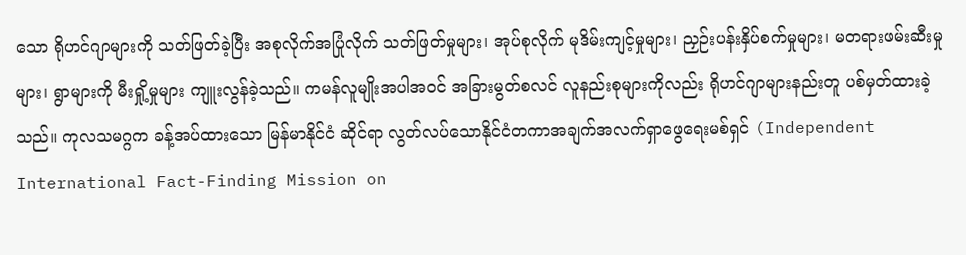သော ရိုဟင်ဂျာများကို သတ်ဖြတ်ခဲ့ပြီး အစုလိုက်အပြုံလိုက် သတ်ဖြတ်မှုများ၊ အုပ်စုလိုက် မုဒိမ်းကျင့်မှုများ၊ ညှဉ်းပန်းနှိပ်စက်မှုများ၊ မတရားဖမ်းဆီးမှုများ၊ ရွာများကို မီးရှို့မှုများ ကျူးလွန်ခဲ့သည်။ ကမန်လူမျိုးအပါအဝင် အခြားမွတ်စလင် လူနည်းစုများကိုလည်း ရိုဟင်ဂျာများနည်းတူ ပစ်မှတ်ထားခဲ့သည်။ ကုလသမဂ္ဂက ခန့်အပ်ထားသော မြန်မာနိုင်ငံ ဆိုင်ရာ လွတ်လပ်သောနိုင်ငံတကာအချက်အလက်ရှာဖွေရေးမစ်ရှင် (Independent International Fact-Finding Mission on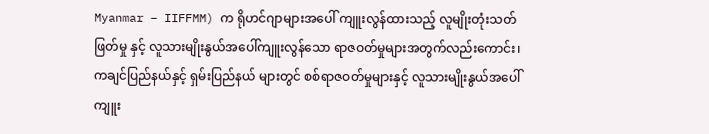Myanmar – IIFFMM) က ရိုဟင်ဂျာများအပေါ် ကျူးလွန်ထားသည့် လူမျိုးတုံးသတ်ဖြတ်မှု နှင့် လူသားမျိုးနွယ်အပေါ်ကျူးလွန်သော ရာဇဝတ်မှုများအတွက်လည်းကောင်း၊ ကချင်ပြည်နယ်နှင့် ရှမ်းပြည်နယ် များတွင် စစ်ရာဇဝတ်မှုများနှင့် လူသားမျိုးနွယ်အပေါ်ကျူး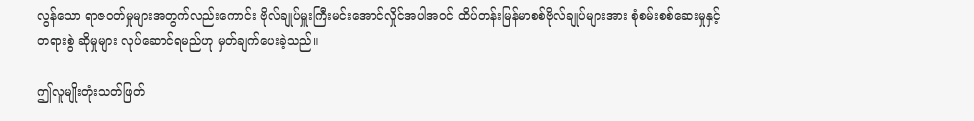လွန်သော ရာဇဝတ်မှုများအတွက်လည်းကောင်း ဗိုလ်ချုပ်မှူးကြီးမင်းအောင်လှိုင်အပါအဝင် ထိပ်တန်းမြန်မာစစ်ဗိုလ်ချုပ်များအား စုံစမ်းစစ်ဆေးမှုနှင့် တရားစွဲ ဆိုမှုများ လုပ်ဆောင်ရမည်ဟု မှတ်ချက်ပေးခဲ့သည်။

ဤလူမျိုးတုံးသတ်ဖြတ်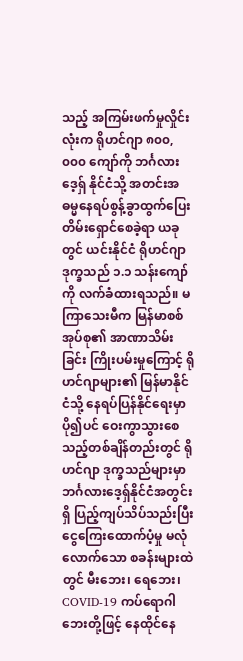သည့် အကြမ်းဖက်မှုလှိုင်းလုံးက ရိုဟင်ဂျာ ၈၀၀,၀၀၀ ကျော်ကို ဘင်္ဂလားဒေ့ရှ် နိုင်ငံသို့ အတင်းအဓမ္မနေရပ်စွန့်ခွာထွက်ပြေးတိမ်းရှောင်စေခဲ့ရာ ယခုတွင် ယင်းနိုင်ငံ ရိုဟင်ဂျာ ဒုက္ခသည် ၁.၁ သန်းကျော်ကို လက်ခံထားရသည်။ မကြာသေးမီက မြန်မာစစ်အုပ်စု၏ အာဏာသိမ်းခြင်း ကြိုးပမ်းမှုကြောင့် ရိုဟင်ဂျာများ၏ မြန်မာနိုင်ငံသို့ နေရပ်ပြန်နိုင်ရေးမှာ ပို၍ပင် ဝေးကွာသွားစေသည့်တစ်ချိန်တည်းတွင် ရိုဟင်ဂျာ ဒုက္ခသည်များမှာ ဘင်္ဂလားဒေ့ရှ်နိုင်ငံအတွင်းရှိ ပြည့်ကျပ်သိပ်သည်းပြီး ငွေကြေး‌ထောက်ပံ့မှု မလုံလောက်သော စခန်းများထဲတွင် မီးဘေး၊ ရေဘေး၊ COVID-19 ကပ်ရောဂါဘေးတို့ဖြင့် နေထိုင်နေ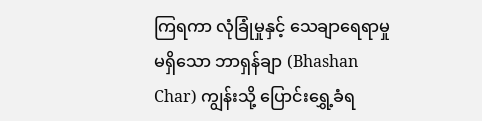ကြရကာ လုံခြုံမှုနှင့် သေချာရေရာမှု မရှိသော ဘာရှန်ချာ (Bhashan Char) ကျွန်းသို့ ပြောင်းရွှေ့ခံရ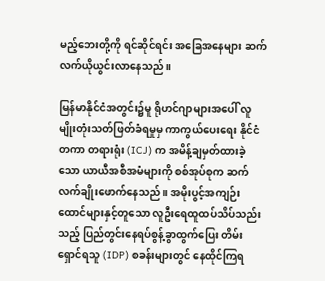မည့်ဘေးတို့ကို ရင်ဆိုင်ရင်း အခြေအနေများ ဆက်လက်ယိုယွင်းလာနေသည်။

မြန်မာနိုင်ငံအတွင်း၌မူ ရိုဟင်ဂျာများအပေါ် လူမျိုးတုံးသတ်ဖြတ်ခံရမှုမှ ကာကွယ်ပေးရေး နိုင်ငံတကာ တရားရုံး (ICJ) က အမိန့်ချမှတ်ထားခဲ့သော ယာယီအစီအမံများကို စစ်အုပ်စုက ဆက်လက်ချိုးဖောက်နေသည်။ အမိုးပွင့်အကျဉ်းထောင်များနှင့်တူသော လူဦးရေထူထပ်သိပ်သည်းသည့် ပြည်တွင်းနေရပ်စွန့်ခွာထွက်ပြေး တိမ်းရှောင်ရသူ (IDP) စခန်းများတွင် နေထိုင်ကြရ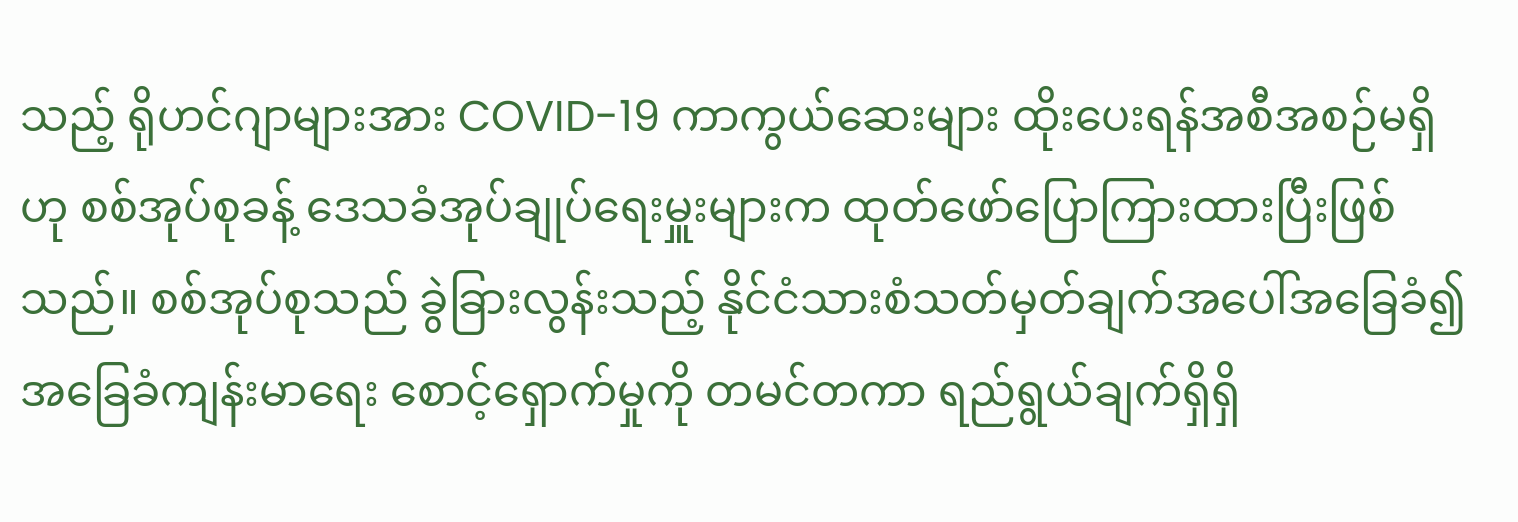သည့် ရိုဟင်ဂျာများအား COVID-19 ကာကွယ်ဆေးများ ထိုးပေးရန်အစီအစဉ်မရှိဟု စစ်အုပ်စုခန့် ဒေသခံအုပ်ချုပ်ရေးမှူးများက ထုတ်ဖော်ပြောကြားထားပြီးဖြစ်သည်။ စစ်အုပ်စုသည် ခွဲခြားလွန်းသည့် နိုင်ငံသားစံသတ်မှတ်ချက်အပေါ်အခြေခံ၍ အခြေခံကျန်းမာရေး စောင့်ရှောက်မှုကို တမင်တကာ ရည်ရွယ်ချက်ရှိရှိ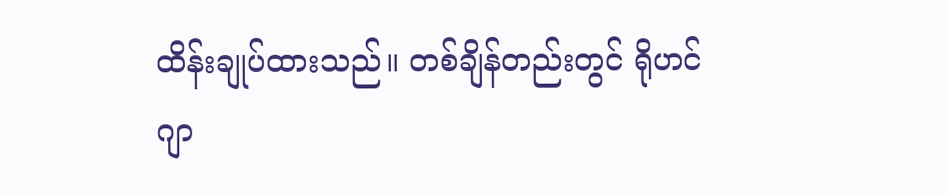ထိန်းချုပ်ထားသည်။ တစ်ချိန်တည်းတွင် ရိုဟင်ဂျာ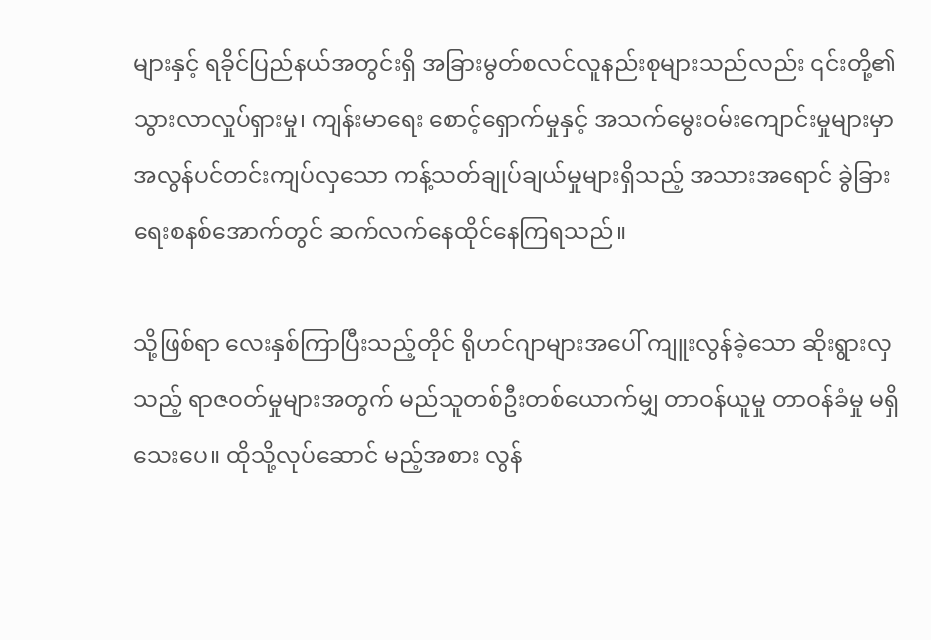များနှင့် ရခိုင်ပြည်နယ်အတွင်းရှိ အခြားမွတ်စလင်လူနည်းစုများသည်လည်း ၎င်းတို့၏ သွားလာလှုပ်ရှားမှု၊ ကျန်းမာရေး စောင့်ရှောက်မှုနှင့် အသက်မွေးဝမ်းကျောင်းမှုများမှာ အလွန်ပင်တင်းကျပ်လှသော ကန့်သတ်ချုပ်ချယ်မှုများရှိသည့် အသားအရောင် ခွဲခြားရေးစနစ်အောက်တွင် ဆက်လက်နေထိုင်နေကြရသည်။

သို့ဖြစ်ရာ လေးနှစ်ကြာပြီးသည့်တိုင် ရိုဟင်ဂျာများအပေါ် ကျူးလွန်ခဲ့သော ဆိုးရွားလှသည့် ရာဇဝတ်မှုများအတွက် မည်သူတစ်ဦးတစ်ယောက်မျှ တာဝန်ယူမှု တာဝန်ခံမှု မရှိသေးပေ။ ထိုသို့လုပ်ဆောင် မည့်အစား လွန်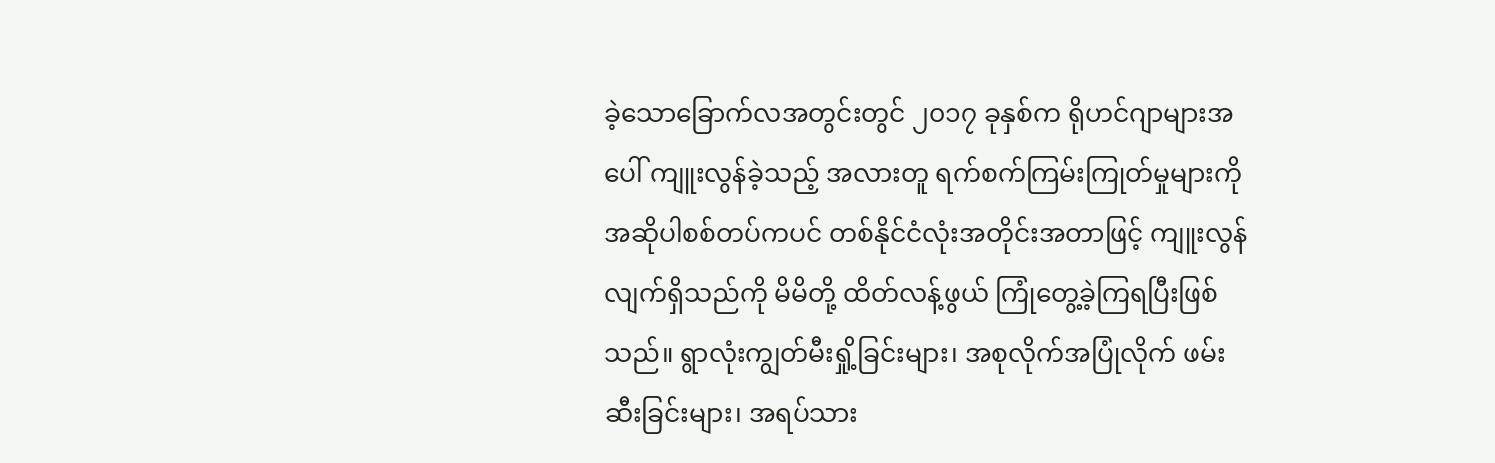ခဲ့သောခြောက်လအတွင်းတွင် ၂၀၁၇ ခုနှစ်က ရိုဟင်ဂျာများအပေါ် ကျူးလွန်ခဲ့သည့် အလားတူ ရက်စက်ကြမ်းကြုတ်မှုများကို အဆိုပါစစ်တပ်ကပင် တစ်နိုင်ငံလုံးအတိုင်းအတာဖြင့် ကျူးလွန်လျက်ရှိသည်ကို မိမိတို့ ထိတ်လန့်ဖွယ် ကြုံတွေ့ခဲ့ကြရပြီးဖြစ်သည်။ ရွာလုံးကျွတ်မီးရှို့ခြင်းများ၊ အစုလိုက်အပြုံလိုက် ဖမ်းဆီးခြင်းများ၊ အရပ်သား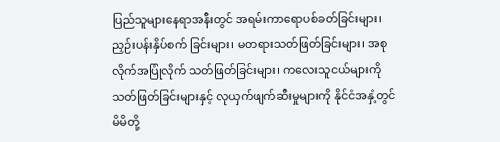ပြည်သူများနေရာအနီးတွင် အရမ်းကာရောပစ်ခတ်ခြင်းများ၊ ညှဉ်းပန်းနှိပ်စက် ခြင်းများ၊ မတရားသတ်ဖြတ်ခြင်းများ၊ အစုလိုက်အပြုံလိုက် သတ်ဖြတ်ခြင်းများ၊ ကလေးသူငယ်များကို သတ်ဖြတ်ခြင်းများနှင့် လုယှက်ဖျက်ဆီးမှုများကို နိုင်ငံအနှံ့တွင် မိမိတို့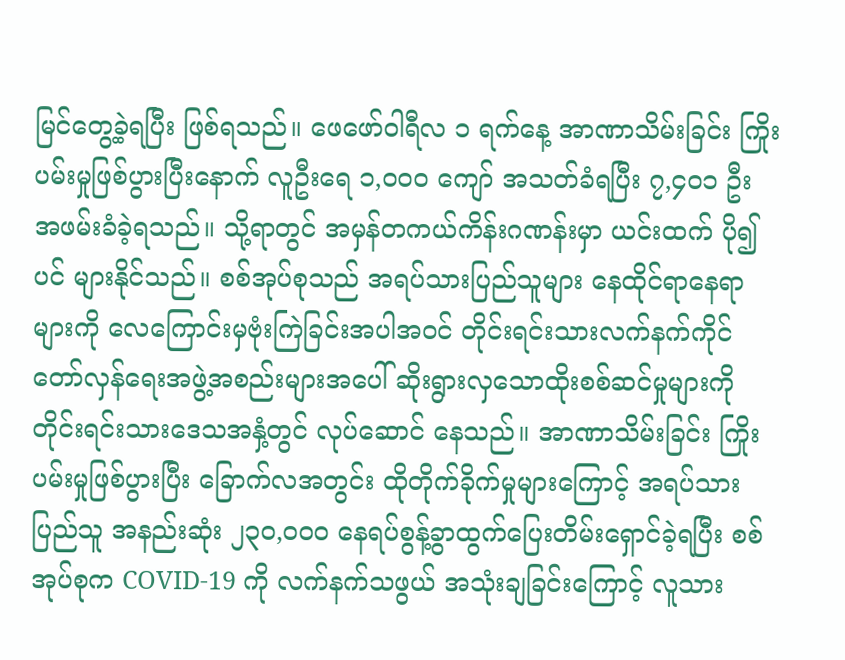မြင်တွေ့ခဲ့ရပြီး ဖြစ်ရသည်။ ဖေဖော်ဝါရီလ ၁ ရက်နေ့ အာဏာသိမ်းခြင်း ကြိုးပမ်းမှုဖြစ်ပွားပြီးနောက် လူဦးရေ ၁,၀၀၀ ကျော် အသတ်ခံရပြီး ၇,၄၀၁ ဦး အဖမ်းခံခဲ့ရသည်။ သို့ရာတွင် အမှန်တကယ်ကိန်းဂဏန်းမှာ ယင်းထက် ပို၍ပင် များနိုင်သည်။ စစ်အုပ်စုသည် အရပ်သားပြည်သူများ နေထိုင်ရာနေရာများကို လေကြောင်းမှဗုံးကြဲခြင်းအပါအဝင် တိုင်းရင်းသားလက်နက်ကိုင် တော်လှန်ရေးအဖွဲ့အစည်းများအပေါ် ဆိုးရွားလှသောထိုးစစ်ဆင်မှုများကို တိုင်းရင်းသားဒေသအနှံ့တွင် လုပ်ဆောင် နေသည်။ အာဏာသိမ်းခြင်း ကြိုးပမ်းမှုဖြစ်ပွားပြီး ခြောက်လအတွင်း ထိုတိုက်ခိုက်မှုများကြောင့် အရပ်သားပြည်သူ အနည်းဆုံး ၂၃၀,၀၀၀ နေရပ်စွန့်ခွာထွက်ပြေးတိမ်းရှောင်ခဲ့ရပြီး စစ်အုပ်စုက COVID-19 ကို လက်နက်သဖွယ် အသုံးချခြင်းကြောင့် လူသား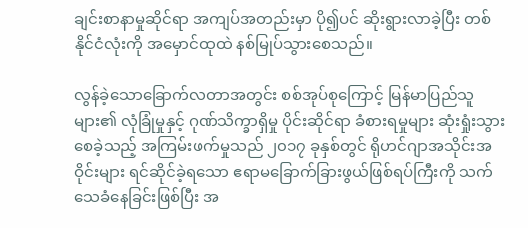ချင်းစာနာမှုဆိုင်ရာ အကျပ်အတည်းမှာ ပို၍ပင် ဆိုးရွားလာခဲ့ပြီး တစ်နိုင်ငံလုံးကို အမှောင်ထုထဲ နစ်မြုပ်သွားစေသည်။

လွန်ခဲ့သောခြောက်လတာအတွင်း စစ်အုပ်စုကြောင့် မြန်မာပြည်သူများ၏ လုံခြုံမှုနှင့် ဂုဏ်သိက္ခာရှိမှု ပိုင်းဆိုင်ရာ ခံစားရမှုများ ဆုံးရှုံးသွားစေခဲ့သည့် အကြမ်းဖက်မှုသည် ၂၀၁၇ ခုနှစ်တွင် ရိုဟင်ဂျာအသိုင်းအဝိုင်းများ ရင်ဆိုင်ခဲ့ရသော ဧရာမခြောက်ခြားဖွယ်ဖြစ်ရပ်ကြီးကို သက်သေခံနေခြင်းဖြစ်ပြီး အ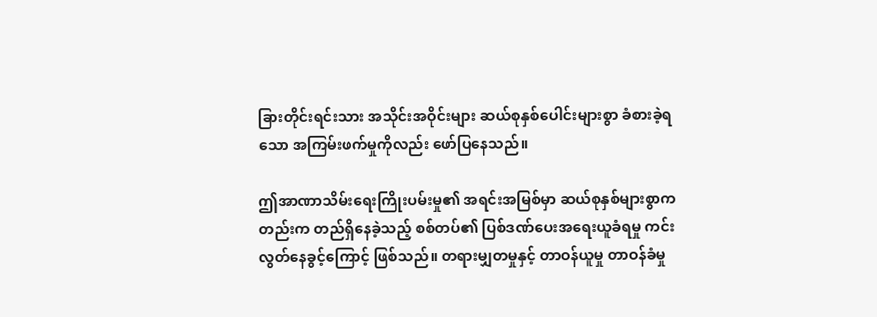ခြားတိုင်းရင်းသား အသိုင်းအဝိုင်းများ ဆယ်စုနှစ်ပေါင်းများစွာ ခံစားခဲ့ရသော အကြမ်းဖက်မှုကိုလည်း ဖော်ပြနေသည်။

ဤအာဏာသိမ်းရေးကြိုးပမ်းမှု၏ အရင်းအမြစ်မှာ ဆယ်စုနှစ်များစွာကတည်းက တည်ရှိနေခဲ့သည့် စစ်တပ်၏ ပြစ်ဒဏ်ပေးအရေးယူခံရမှု ကင်းလွတ်နေခွင့်ကြောင့် ဖြစ်သည်။ တရားမျှတမှုနှင့် တာဝန်ယူမှု တာဝန်ခံမှု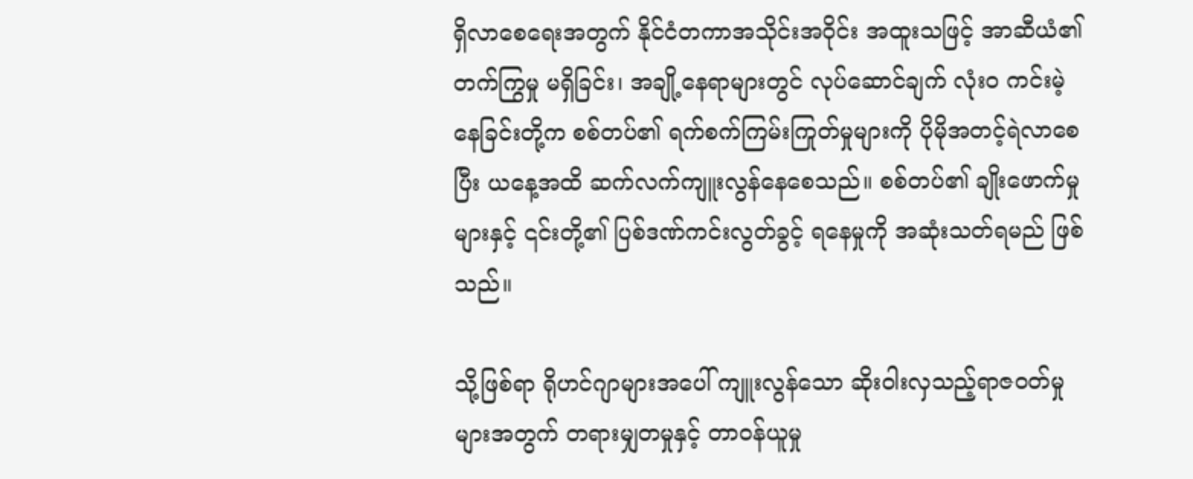ရှိလာစေရေးအတွက် နိုင်ငံတကာအသိုင်းအဝိုင်း အထူးသဖြင့် အာဆီယံ၏ တက်ကြွမှု မရှိခြင်း၊ အချို့နေရာများတွင် လုပ်ဆောင်ချက် လုံးဝ ကင်းမဲ့နေခြင်းတို့က စစ်တပ်၏ ရက်စက်ကြမ်းကြုတ်မှုများကို ပိုမိုအတင့်ရဲလာစေပြီး ယနေ့အထိ ဆက်လက်ကျူးလွန်နေစေသည်။ စစ်တပ်၏ ချိုးဖောက်မှုများနှင့် ၎င်းတို့၏ ပြစ်ဒဏ်ကင်းလွတ်ခွင့် ရနေမှုကို အဆုံးသတ်ရမည် ဖြစ်သည်။

သို့ဖြစ်ရာ ရိုဟင်ဂျာများအပေါ် ကျူးလွန်သော ဆိုးဝါးလှသည့်ရာဇဝတ်မှုများအတွက် တရားမျှတမှုနှင့် တာဝန်ယူမှု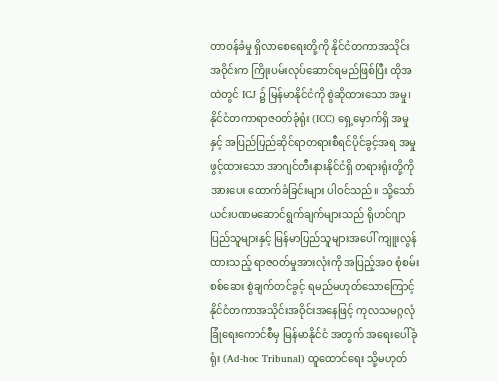တာဝန်ခံမှု ရှိလာစေရေးတို့ကို နိုင်ငံတကာအသိုင်းအဝိုင်းက ကြိုးပမ်းလုပ်ဆောင်ရမည်ဖြစ်ပြီး ထိုအထဲတွင် ICJ ၌ မြန်မာနိုင်ငံကို စွဲဆိုထားသော အမှု၊ နိုင်ငံတကာရာဇဝတ်ခုံရုံး (ICC) ရှေ့မှောက်ရှိ အမှု နှင့် အပြည်ပြည်ဆိုင်ရာတရားစီရင်ပိုင်ခွင့်အရ အမှုဖွင့်ထားသော အာဂျင်တီးနားနိုင်ငံရှိ တရားရုံးတို့ကို အားပေး ထောက်ခံခြင်းများ ပါဝင်သည်။ သို့သော် ယင်းပဏမဆောင်ရွက်ချက်များသည် ရိုဟင်ဂျာပြည်သူများနှင့် မြန်မာပြည်သူများအပေါ် ကျူးလွန်ထားသည့် ရာဇဝတ်မှုအားလုံးကို အပြည့်အဝ စုံစမ်းစစ်ဆေး စွဲချက်တင်ခွင့် ရမည်မဟုတ်သောကြောင့် နိုင်ငံတကာအသိုင်းအဝိုင်းအနေဖြင့် ကုလသမဂ္ဂလုံခြုံရေးကောင်စီမှ မြန်မာနိုင်ငံ အတွက် အရေးပေါ်ခုံရုံး (Ad-hoc Tribunal) ထူထောင်ရေး သို့မဟုတ်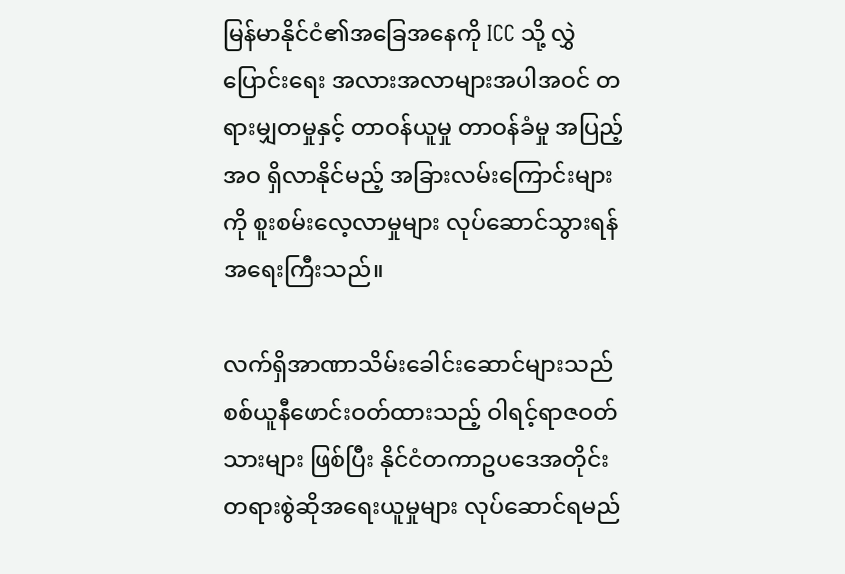မြန်မာနိုင်ငံ၏အခြေအနေကို ICC သို့ လွှဲပြောင်းရေး အလားအလာများအပါအဝင် တရားမျှတမှုနှင့် တာဝန်ယူမှု တာဝန်ခံမှု အပြည့်အဝ ရှိလာနိုင်မည့် အခြားလမ်းကြောင်းများကို စူးစမ်းလေ့လာမှုများ လုပ်ဆောင်သွားရန် အရေးကြီးသည်။

လက်ရှိအာဏာသိမ်းခေါင်းဆောင်များသည် စစ်ယူနီဖောင်းဝတ်ထားသည့် ဝါရင့်ရာဇဝတ်သားများ ဖြစ်ပြီး နိုင်ငံတကာဥပဒေအတိုင်း တရားစွဲဆိုအရေးယူမှုများ လုပ်ဆောင်ရမည်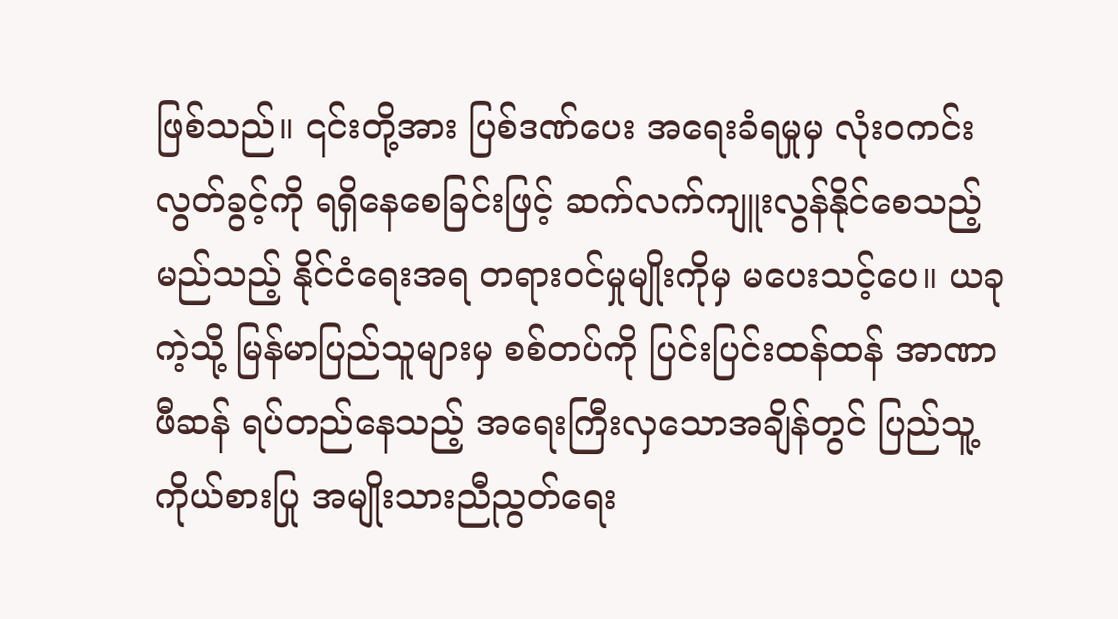ဖြစ်သည်။ ၎င်းတို့အား ပြစ်ဒဏ်ပေး အရေးခံရမှုမှ လုံးဝကင်းလွတ်ခွင့်ကို ရရှိနေစေခြင်းဖြင့် ဆက်လက်ကျူးလွန်နိုင်စေသည့် မည်သည့် နိုင်ငံရေးအရ တရားဝင်မှုမျိုးကိုမှ မပေးသင့်ပေ။ ယခုကဲ့သို့ မြန်မာပြည်သူများမှ စစ်တပ်ကို ပြင်းပြင်းထန်ထန် အာဏာဖီဆန် ရပ်တည်နေသည့် အရေးကြီးလှသောအချိန်တွင် ပြည်သူ့ကိုယ်စားပြု အမျိုးသားညီညွတ်ရေး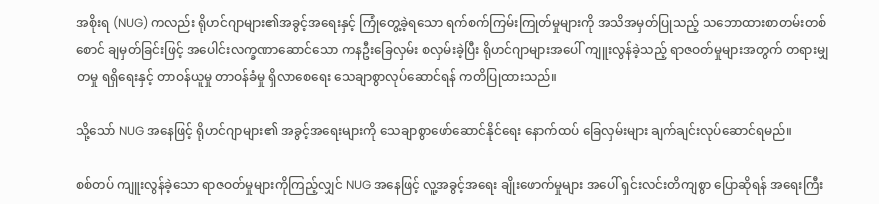အစိုးရ (NUG) ကလည်း ရိုဟင်ဂျာများ၏အခွင့်အရေးနှင့် ကြုံတွေ့ခဲ့ရသော ရက်စက်ကြမ်းကြုတ်မှုများကို အသိအမှတ်ပြုသည့် သဘောထားစာတမ်းတစ်စောင် ချမှတ်ခြင်းဖြင့် အပေါင်းလက္ခဏာဆောင်သော ကနဦးခြေလှမ်း စလှမ်းခဲ့ပြီး ရိုဟင်ဂျာများအပေါ် ကျူးလွန်ခဲ့သည့် ရာဇဝတ်မှုများအတွက် တရားမျှတမှု ရရှိရေးနှင့် တာဝန်ယူမှု တာဝန်ခံမှု ရှိလာစေရေး သေချာစွာလုပ်ဆောင်ရန် ကတိပြုထားသည်။

သို့သော် NUG အနေဖြင့် ရိုဟင်ဂျာများ၏ အခွင့်အရေးများကို သေချာစွာဖော်ဆောင်နိုင်ရေး နောက်ထပ် ခြေလှမ်းများ ချက်ချင်းလုပ်ဆောင်ရမည်။

စစ်တပ် ကျူးလွန်ခဲ့သော ရာဇဝတ်မှုများကိုကြည့်လျှင် NUG အနေဖြင့် လူ့အခွင့်အရေး ချိုးဖောက်မှုများ အပေါ် ရှင်းလင်းတိကျစွာ ပြောဆိုရန် အရေးကြီး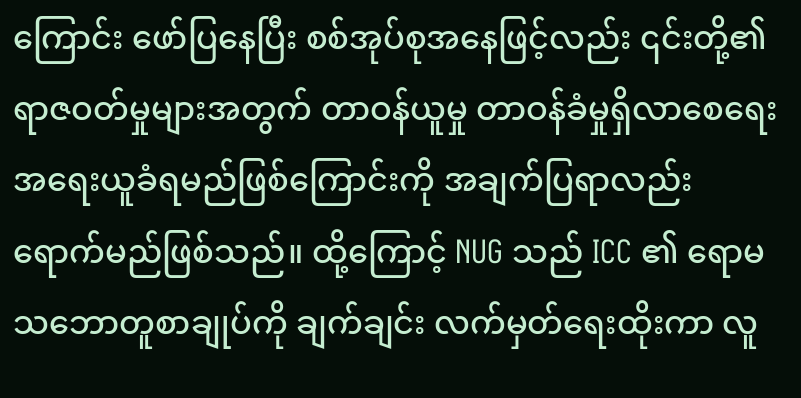ကြောင်း ဖော်ပြနေပြီး စစ်အုပ်စုအနေဖြင့်လည်း ၎င်းတို့၏ ရာဇဝတ်မှုများအတွက် တာဝန်ယူမှု တာဝန်ခံမှုရှိလာစေရေး အရေးယူခံရမည်ဖြစ်ကြောင်းကို အချက်ပြရာလည်း ရောက်မည်ဖြစ်သည်။ ထို့ကြောင့် NUG သည် ICC ၏ ရောမသဘောတူစာချုပ်ကို ချက်ချင်း လက်မှတ်ရေးထိုးကာ လူ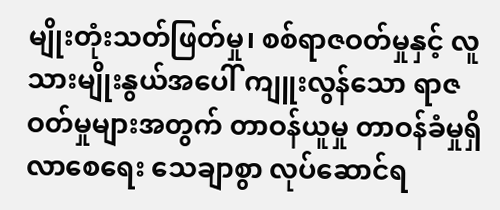မျိုးတုံးသတ်ဖြတ်မှု၊ စစ်ရာဇဝတ်မှုနှင့် လူသားမျိုးနွယ်အပေါ် ကျူးလွန်သော ရာဇဝတ်မှုများအတွက် တာဝန်ယူမှု တာဝန်ခံမှုရှိလာစေရေး သေချာစွာ လုပ်ဆောင်ရ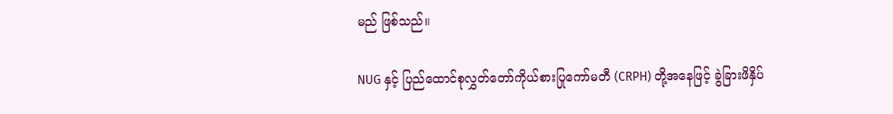မည် ဖြစ်သည်။

NUG နှင့် ပြည်ထောင်စုလွှတ်တော်ကိုယ်စားပြုကော်မတီ (CRPH) တို့အနေဖြင့် ခွဲခြားဖိနှိပ်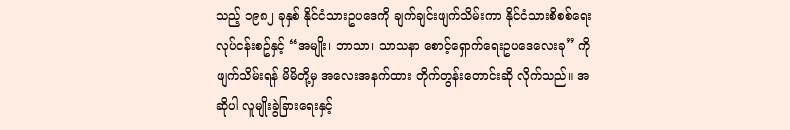သည့် ၁၉၈၂ ခုနှစ် နိုင်ငံသားဥပဒေကို ချက်ချင်းဖျက်သိမ်းကာ နိုင်ငံသားစိစစ်ရေးလုပ်ငန်းစဥ်နှင့် “အမျိုး၊ ဘာသာ၊ သာသနာ စောင့်ရှောက်ရေးဥပဒေလေးခု” ကို ဖျက်သိမ်းရန် မိမိတို့မှ အလေးအနက်ထား တိုက်တွန်းတောင်းဆို လိုက်သည်။ အဆိုပါ လူမျိုးခွဲခြားရေးနှင့်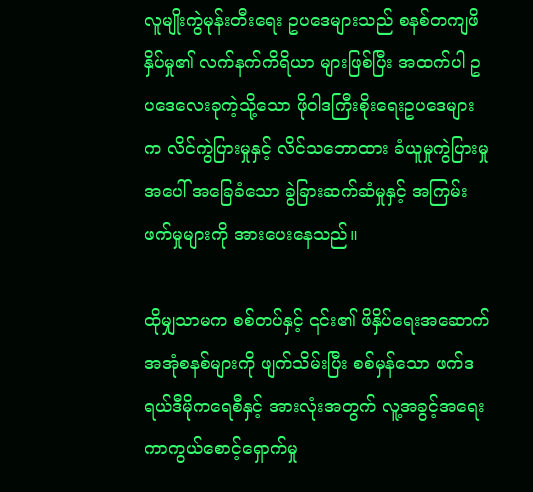လူမျိုးကွဲမုန်းတီးရေး ဥပဒေများသည် စနစ်တကျဖိနှိပ်မှု၏ လက်နက်ကိရိယာ များဖြစ်ပြီး အထက်ပါ ဥပဒေလေးခုကဲ့သို့သော ဖိုဝါဒကြီးစိုးရေးဥပဒေများက လိင်ကွဲပြားမှုနှင့် လိင်သဘောထား ခံယူမှုကွဲပြားမှုအပေါ် အခြေခံသော ခွဲခြားဆက်ဆံမှုနှင့် အကြမ်းဖက်မှုများကို အားပေးနေသည်။

ထိုမျှသာမက စစ်တပ်နှင့် ၎င်း၏ ဖိနှိပ်ရေးအဆောက်အအုံစနစ်များကို ဖျက်သိမ်းပြီး စစ်မှန်သော ဖက်ဒရယ်ဒီမိုကရေစီနှင့် အားလုံးအတွက် လူ့အခွင့်အရေးကာကွယ်စောင့်ရှောက်မှု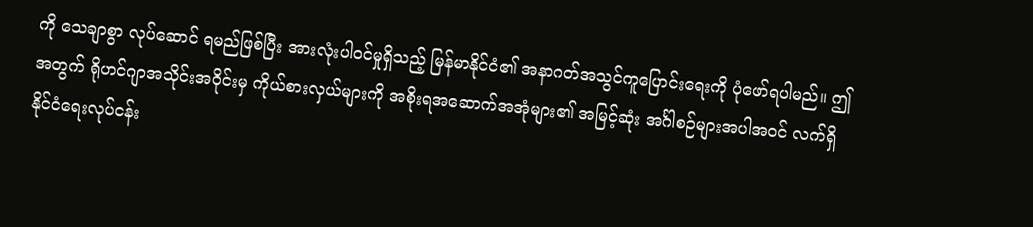ကို သေချာစွာ လုပ်ဆောင် ရမည်ဖြစ်ပြီး အားလုံးပါဝင်မှုရှိသည့် မြန်မာနိုင်ငံ၏ အနာဂတ်အသွင်ကူပြောင်းရေးကို ပုံဖော်ရပါမည်။ ဤအတွက် ရိုဟင်ဂျာအသိုင်းအဝိုင်းမှ ကိုယ်စားလှယ်များကို အစိုးရအဆောက်အအုံများ၏ အမြင့်ဆုံး အင်္ဂါစဉ်များအပါအဝင် လက်ရှိနိုင်ငံရေးလုပ်ငန်း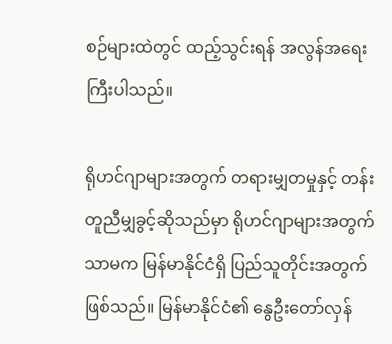စဉ်များထဲတွင် ထည့်သွင်းရန် အလွန်အရေးကြီးပါသည်။

ရိုဟင်ဂျာများအတွက် တရားမျှတမှုနှင့် တန်းတူညီမျှခွင့်ဆိုသည်မှာ ရိုဟင်ဂျာများအတွက်သာမက မြန်မာနိုင်ငံရှိ ပြည်သူတိုင်းအတွက်ဖြစ်သည်။ မြန်မာနိုင်ငံ၏ နွေဦးတော်လှန်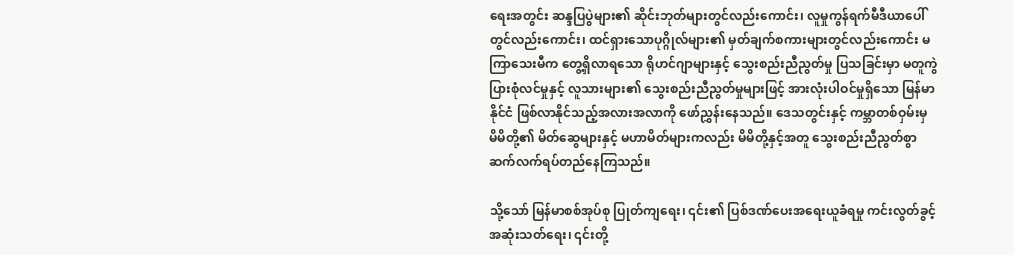ရေးအတွင်း ဆန္ဒပြပွဲများ၏ ဆိုင်းဘုတ်များတွင်လည်းကောင်း၊ လူမှုကွန်ရက်မီဒီယာပေါ်တွင်လည်းကောင်း၊ ထင်ရှားသောပုဂ္ဂိုလ်များ၏ မှတ်ချက်စကားများတွင်လည်းကောင်း မကြာသေးမီက တွေ့ရှိလာရသော ရိုဟင်ဂျာများနှင့် သွေးစည်းညီညွတ်မှု ပြသခြင်းမှာ မတူကွဲပြားစုံလင်မှုနှင့် လူသားများ၏ သွေးစည်းညီညွတ်မှုများဖြင့် အားလုံးပါဝင်မှုရှိသော မြန်မာနိုင်ငံ ဖြစ်လာ‌နိုင်သည့်အလားအလာကို ဖော်ညွှန်းနေသည်။ ဒေသတွင်းနှင့် ကမ္ဘာတစ်ဝှမ်းမှ မိမိတို့၏ မိတ်ဆွေများနှင့် မဟာမိတ်များကလည်း မိမိတို့နှင့်အတူ သွေးစည်းညီညွတ်စွာ ဆက်လက်ရပ်တည်နေကြသည်။

သို့သော် မြန်မာစစ်အုပ်စု ပြုတ်ကျရေး၊ ၎င်း၏ ပြစ်ဒဏ်ပေးအရေးယူခံရမှု ကင်းလွတ်ခွင့် အဆုံးသတ်ရေး၊ ၎င်းတို့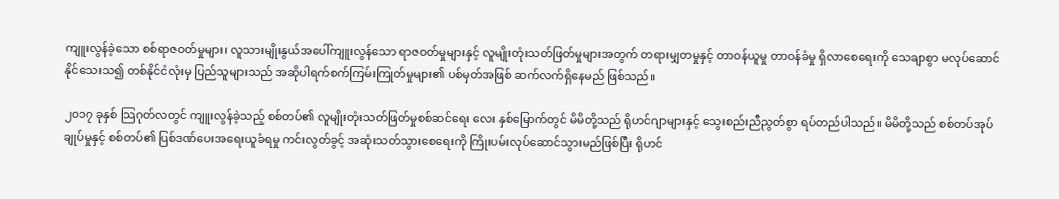ကျူးလွန်ခဲ့သော စစ်ရာဇဝတ်မှုများ၊ လူသားမျိုးနွယ်အပေါ်ကျူးလွန်သော ရာဇဝတ်မှုများနှင့် လူမျိုးတုံးသတ်ဖြတ်မှုများအတွက် တရားမျှတမှုနှင့် တာဝန်ယူမှု တာဝန်ခံမှု ရှိလာစေရေးကို သေချာစွာ မလုပ်ဆောင်နိုင်သေးသ၍ တစ်နိုင်ငံလုံးမှ ပြည်သူများသည် အဆိုပါရက်စက်ကြမ်းကြုတ်မှုများ၏ ပစ်မှတ်အဖြစ် ဆက်လက်ရှိနေမည် ဖြစ်သည်။

၂၀၁၇ ခုနှစ် သြဂုတ်လတွင် ကျူးလွန်ခဲ့သည့် စစ်တပ်၏ လူမျိုးတုံးသတ်ဖြတ်မှုစစ်ဆင်ရေး လေး နှစ်မြောက်တွင် မိမိတို့သည် ရိုဟင်ဂျာများနှင့် သွေးစည်းညီညွတ်စွာ ရပ်တည်ပါသည်။ မိမိတို့သည် စစ်တပ်အုပ်ချုပ်မှုနှင့် စစ်တပ်၏ ပြစ်ဒဏ်ပေးအရေးယူခံရမှု ကင်းလွတ်ခွင့် အဆုံးသတ်သွားစေရေးကို ကြိုးပမ်းလုပ်ဆောင်သွားမည်ဖြစ်ပြီး ရိုဟင်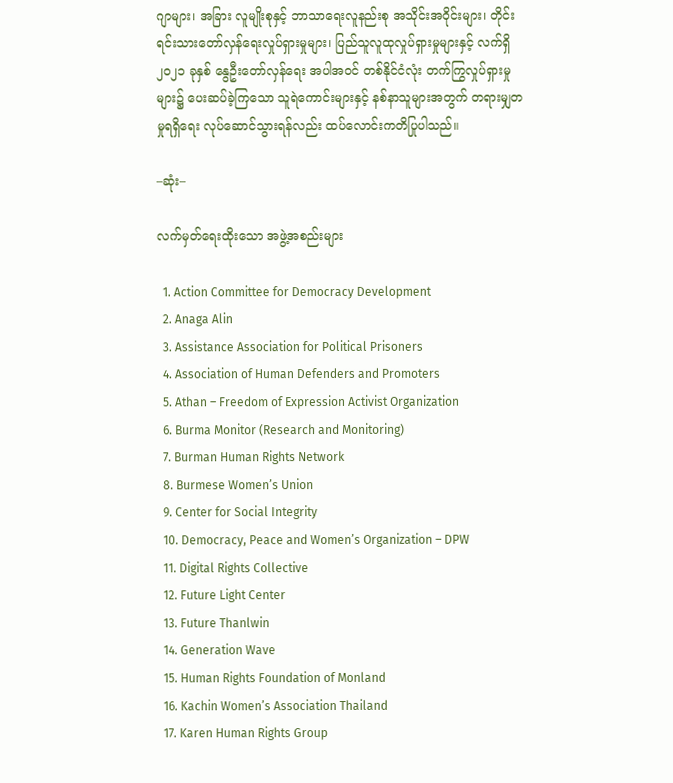ဂျာများ၊ အခြား လူမျိုးစုနှင့် ဘာသာရေးလူနည်းစု အသိုင်းအဝိုင်းများ၊ တိုင်းရင်းသားတော်လှန်ရေးလှုပ်ရှားမှုများ၊ ပြည်သူလူထုလှုပ်ရှားမှုများနှင့် လက်ရှိ ၂၀၂၁ ခုနှစ် နွေဦးတော်လှန်ရေး အပါအဝင် တစ်နိုင်ငံလုံး တက်ကြွလှုပ်ရှားမှုများ၌ ပေးဆပ်ခဲ့ကြသော သူရဲကောင်းများနှင့် နစ်နာသူများအတွက် တရားမျှတမှုရရှိရေး လုပ်ဆောင်သွားရန်လည်း ထပ်လောင်းကတိပြုပါသည်။

–ဆုံး–

လက်မှတ်ရေးထိုးသော အဖွဲ့အစည်းများ

  1. Action Committee for Democracy Development
  2. Anaga Alin
  3. Assistance Association for Political Prisoners
  4. Association of Human Defenders and Promoters
  5. Athan – Freedom of Expression Activist Organization
  6. Burma Monitor (Research and Monitoring)
  7. Burman Human Rights Network
  8. Burmese Women’s Union
  9. Center for Social Integrity
  10. Democracy, Peace and Women’s Organization – DPW
  11. Digital Rights Collective
  12. Future Light Center
  13. Future Thanlwin
  14. Generation Wave
  15. Human Rights Foundation of Monland
  16. Kachin Women’s Association Thailand
  17. Karen Human Rights Group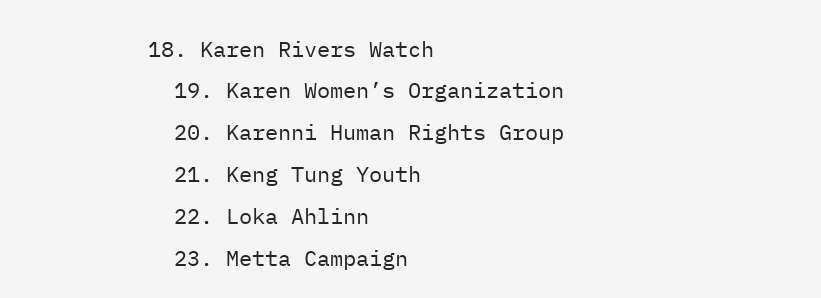18. Karen Rivers Watch
  19. Karen Women’s Organization
  20. Karenni Human Rights Group
  21. Keng Tung Youth
  22. Loka Ahlinn
  23. Metta Campaign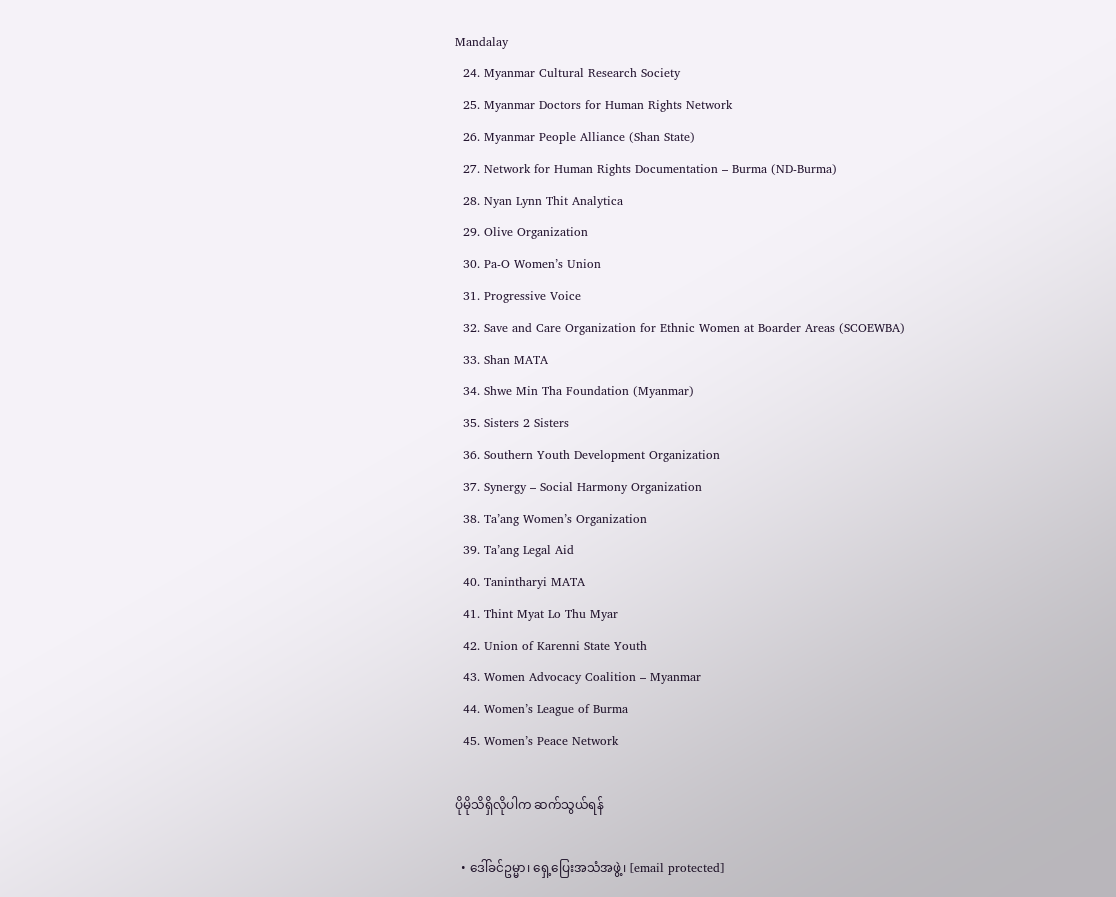Mandalay
  24. Myanmar Cultural Research Society
  25. Myanmar Doctors for Human Rights Network
  26. Myanmar People Alliance (Shan State)
  27. Network for Human Rights Documentation – Burma (ND-Burma)
  28. Nyan Lynn Thit Analytica
  29. Olive Organization
  30. Pa-O Women’s Union
  31. Progressive Voice
  32. Save and Care Organization for Ethnic Women at Boarder Areas (SCOEWBA)
  33. Shan MATA
  34. Shwe Min Tha Foundation (Myanmar)
  35. Sisters 2 Sisters
  36. Southern Youth Development Organization
  37. Synergy – Social Harmony Organization
  38. Ta’ang Women’s Organization
  39. Ta’ang Legal Aid
  40. Tanintharyi MATA
  41. Thint Myat Lo Thu Myar
  42. Union of Karenni State Youth
  43. Women Advocacy Coalition – Myanmar
  44. Women’s League of Burma
  45. Women’s Peace Network

ပိုမိုသိရှိလိုပါက ဆက်သွယ်ရန်

  • ဒေါ်ခင်ဥမ္မာ၊ ရှေ့ပြေးအသံအဖွဲ့၊ [email protected]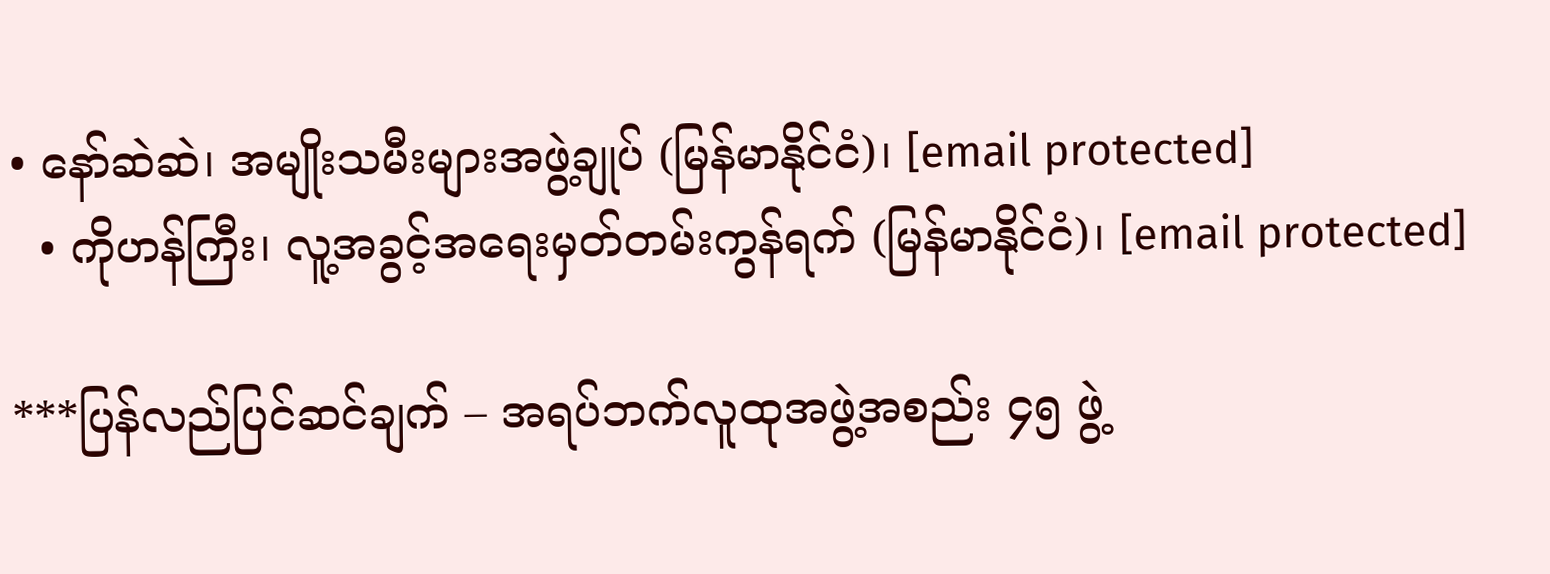• နော်ဆဲဆဲ၊ အမျိုးသမီးများအဖွဲ့ချုပ် (မြန်မာနိုင်ငံ)၊ [email protected]
  • ကိုဟန်ကြီး၊ လူ့အခွင့်အရေးမှတ်တမ်းကွန်ရက် (မြန်မာနိုင်ငံ)၊ [email protected]

***ပြန်လည်ပြင်ဆင်ချက် – အရပ်ဘက်လူထုအဖွဲ့အစည်း ၄၅ ဖွဲ့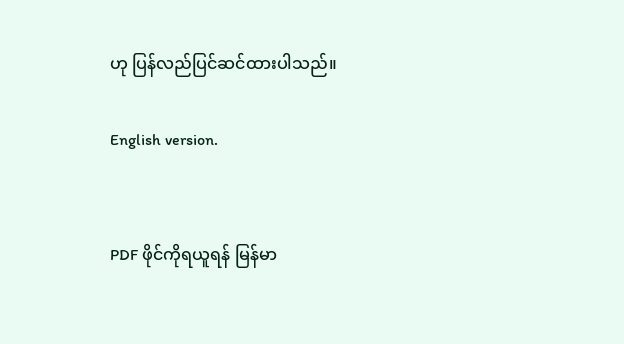ဟု ပြန်လည်ပြင်ဆင်ထားပါသည်။

English version.


PDF ဖိုင်ကိုရယူရန် မြန်မာ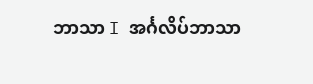ဘာသာ I အင်္ဂလိပ်ဘာသာ